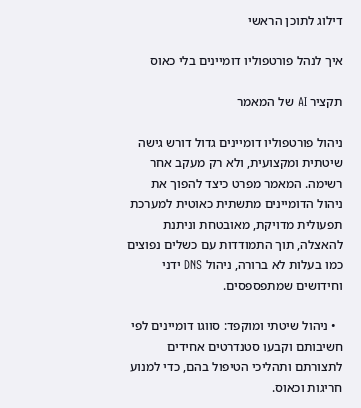דילוג לתוכן הראשי

איך לנהל פורטפוליו דומיינים בלי כאוס

תקציר AI של המאמר

ניהול פורטפוליו דומיינים גדול דורש גישה שיטתית ומקצועית, ולא רק מעקב אחר רשימה. המאמר מפרט כיצד להפוך את ניהול הדומיינים מתשתית כאוטית למערכת תפעולית מדויקת, מאובטחת וניתנת להאצלה, תוך התמודדות עם כשלים נפוצים כמו בעלות לא ברורה, ניהול DNS ידני וחידושים שמתפספסים.

  • ניהול שיטתי ומוקפד: סווגו דומיינים לפי חשיבותם וקבעו סטנדרטים אחידים לתצורתם ותהליכי הטיפול בהם, כדי למנוע חריגות וכאוס.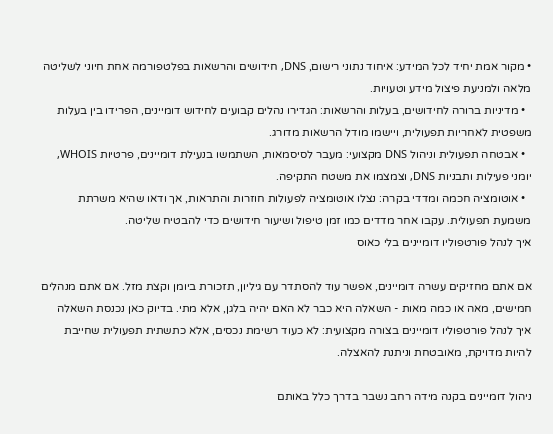• מקור אמת יחיד לכל המידע: איחוד נתוני רישום, DNS, חידושים והרשאות בפלטפורמה אחת חיוני לשליטה מלאה ולמניעת פיצול מידע וטעויות.
  • מדיניות ברורה לחידושים, בעלות והרשאות: הגדירו נהלים קבועים לחידוש דומיינים, הפרידו בין בעלות משפטית לאחריות תפעולית, ויישמו מודל הרשאות מדורג.
  • אבטחה תפעולית וניהול DNS מקצועי: מעבר לסיסמאות, השתמשו בנעילת דומיינים, פרטיות WHOIS, יומני פעילות ותבניות DNS, וצמצמו את משטח התקיפה.
  • אוטומציה חכמה ומדדי בקרה: נצלו אוטומציה לפעולות חוזרות והתראות, אך ודאו שהיא משרתת משמעת תפעולית. עקבו אחר מדדים כמו זמן טיפול ושיעור חידושים כדי להבטיח שליטה.
איך לנהל פורטפוליו דומיינים בלי כאוס

אם אתם מחזיקים עשרה דומיינים, אפשר עוד להסתדר עם גיליון, תזכורת ביומן וקצת מזל. אם אתם מנהלים חמישים, מאה או כמה מאות - השאלה היא כבר לא האם יהיה בלגן, אלא מתי. בדיוק כאן נכנסת השאלה איך לנהל פורטפוליו דומיינים בצורה מקצועית: לא כעוד רשימת נכסים, אלא כתשתית תפעולית שחייבת להיות מדויקת, מאובטחת וניתנת להאצלה.

ניהול דומיינים בקנה מידה רחב נשבר בדרך כלל באותם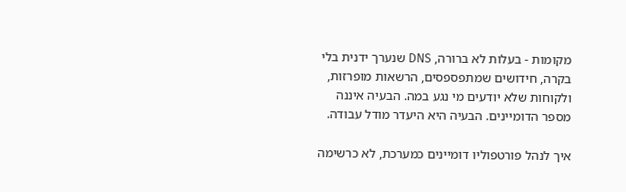מקומות - בעלות לא ברורה, DNS שנערך ידנית בלי בקרה, חידושים שמתפספסים, הרשאות מופרזות, ולקוחות שלא יודעים מי נגע במה. הבעיה איננה מספר הדומיינים. הבעיה היא היעדר מודל עבודה.

איך לנהל פורטפוליו דומיינים כמערכת, לא כרשימה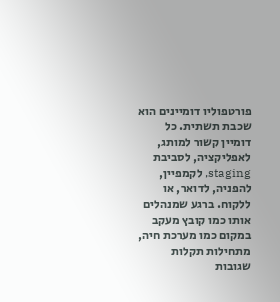פורטפוליו דומיינים הוא שכבת תשתית. כל דומיין קשור למותג, לאפליקציה, לסביבת staging, לקמפיין, להפניה, לדואר, או ללקוח. ברגע שמנהלים אותו כמו קובץ מעקב במקום כמו מערכת חיה, מתחילות תקלות שגובות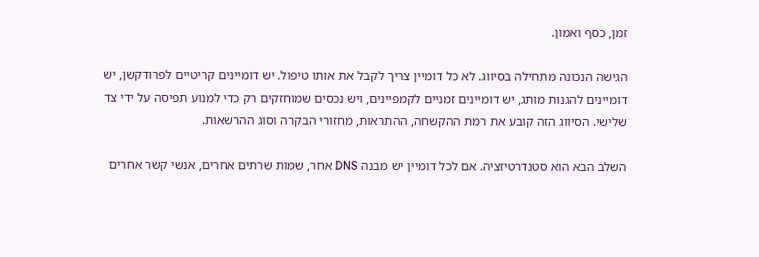זמן, כסף ואמון.

הגישה הנכונה מתחילה בסיווג. לא כל דומיין צריך לקבל את אותו טיפול. יש דומיינים קריטיים לפרודקשן, יש דומיינים להגנות מותג, יש דומיינים זמניים לקמפיינים, ויש נכסים שמוחזקים רק כדי למנוע תפיסה על ידי צד שלישי. הסיווג הזה קובע את רמת ההקשחה, ההתראות, מחזורי הבקרה וסוג ההרשאות.

השלב הבא הוא סטנדרטיזציה. אם לכל דומיין יש מבנה DNS אחר, שמות שרתים אחרים, אנשי קשר אחרים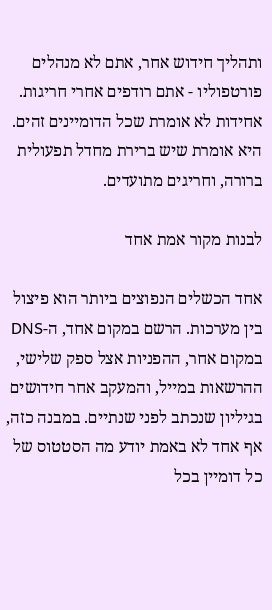ותהליך חידוש אחר, אתם לא מנהלים פורטפוליו - אתם רודפים אחרי חריגות. אחידות לא אומרת שכל הדומיינים זהים. היא אומרת שיש ברירת מחדל תפעולית ברורה, וחריגים מתועדים.

לבנות מקור אמת אחד

אחד הכשלים הנפוצים ביותר הוא פיצול בין מערכות. הרשם במקום אחד, ה-DNS במקום אחר, ההפניות אצל ספק שלישי, ההרשאות במייל, והמעקב אחר חידושים בגיליון שנכתב לפני שנתיים. במבנה כזה, אף אחד לא באמת יודע מה הסטטוס של כל דומיין בכל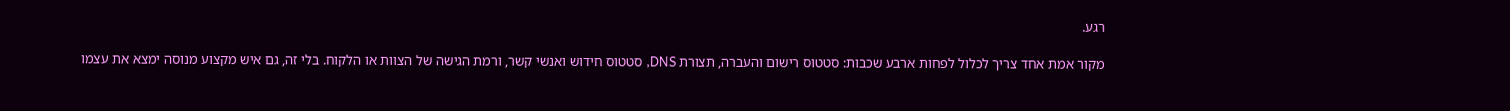רגע.

מקור אמת אחד צריך לכלול לפחות ארבע שכבות: סטטוס רישום והעברה, תצורת DNS, סטטוס חידוש ואנשי קשר, ורמת הגישה של הצוות או הלקוח. בלי זה, גם איש מקצוע מנוסה ימצא את עצמו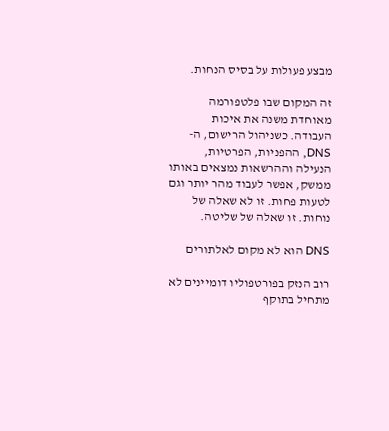מבצע פעולות על בסיס הנחות.

זה המקום שבו פלטפורמה מאוחדת משנה את איכות העבודה. כשניהול הרישום, ה-DNS, ההפניות, הפרטיות, הנעילה וההרשאות נמצאים באותו ממשק, אפשר לעבוד מהר יותר וגם לטעות פחות. זו לא שאלה של נוחות. זו שאלה של שליטה.

DNS הוא לא מקום לאלתורים

רוב הנזק בפורטפוליו דומיינים לא מתחיל בתוקף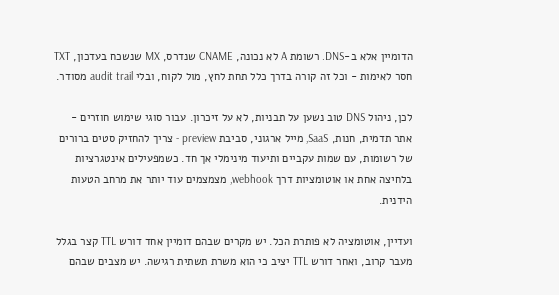הדומיין אלא ב-DNS. רשומת A לא נכונה, CNAME שנדרס, MX שנשכח בעדכון, TXT חסר לאימות - וכל זה קורה בדרך כלל תחת לחץ, מול לקוח, ובלי audit trail מסודר.

לכן, ניהול DNS טוב נשען על תבניות, לא על זיכרון. עבור סוגי שימוש חוזרים - אתר תדמית, חנות, SaaS, מייל ארגוני, סביבת preview - צריך להחזיק סטים ברורים של רשומות, עם שמות עקביים ותיעוד מינימלי אך חד. כשמפעילים אינטגרציות בלחיצה אחת או אוטומציות דרך webhook, מצמצמים עוד יותר את מרחב הטעות הידנית.

ועדיין, אוטומציה לא פותרת הכל. יש מקרים שבהם דומיין אחד דורש TTL קצר בגלל מעבר קרוב, ואחר דורש TTL יציב כי הוא משרת תשתית רגישה. יש מצבים שבהם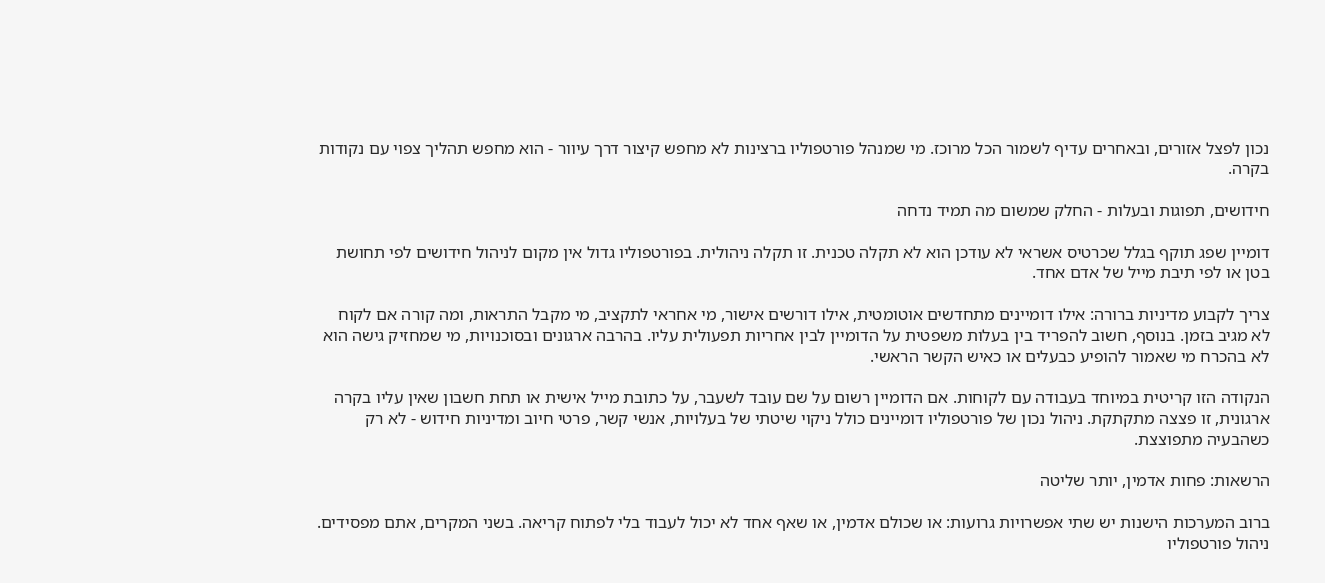נכון לפצל אזורים, ובאחרים עדיף לשמור הכל מרוכז. מי שמנהל פורטפוליו ברצינות לא מחפש קיצור דרך עיוור - הוא מחפש תהליך צפוי עם נקודות בקרה.

חידושים, תפוגות ובעלות - החלק שמשום מה תמיד נדחה

דומיין שפג תוקף בגלל שכרטיס אשראי לא עודכן הוא לא תקלה טכנית. זו תקלה ניהולית. בפורטפוליו גדול אין מקום לניהול חידושים לפי תחושת בטן או לפי תיבת מייל של אדם אחד.

צריך לקבוע מדיניות ברורה: אילו דומיינים מתחדשים אוטומטית, אילו דורשים אישור, מי אחראי לתקציב, מי מקבל התראות, ומה קורה אם לקוח לא מגיב בזמן. בנוסף, חשוב להפריד בין בעלות משפטית על הדומיין לבין אחריות תפעולית עליו. בהרבה ארגונים ובסוכנויות, מי שמחזיק גישה הוא לא בהכרח מי שאמור להופיע כבעלים או כאיש הקשר הראשי.

הנקודה הזו קריטית במיוחד בעבודה עם לקוחות. אם הדומיין רשום על שם עובד לשעבר, על כתובת מייל אישית או תחת חשבון שאין עליו בקרה ארגונית, זו פצצה מתקתקת. ניהול נכון של פורטפוליו דומיינים כולל ניקוי שיטתי של בעלויות, אנשי קשר, פרטי חיוב ומדיניות חידוש - לא רק כשהבעיה מתפוצצת.

הרשאות: פחות אדמין, יותר שליטה

ברוב המערכות הישנות יש שתי אפשרויות גרועות: או שכולם אדמין, או שאף אחד לא יכול לעבוד בלי לפתוח קריאה. בשני המקרים, אתם מפסידים. ניהול פורטפוליו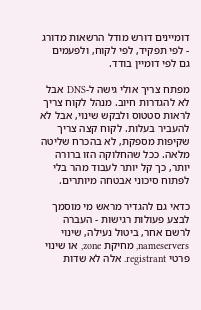דומיינים דורש מודל הרשאות מדורג - לפי תפקיד, לפי לקוח, ולפעמים גם לפי דומיין בודד.

מפתח צריך אולי גישה ל-DNS אבל לא להגדרות חיוב. מנהל לקוח צריך לראות סטטוס ולבקש שינוי, אבל לא להעביר בעלות. לקוח קצה צריך שקיפות מספקת, לא בהכרח שליטה מלאה. ככל שהחלוקה הזו ברורה יותר, כך קל יותר לעבוד מהר בלי לפתוח סיכוני אבטחה מיותרים.

כדאי גם להגדיר מראש מי מוסמך לבצע פעולות רגישות - העברה לרשם אחר, ביטול נעילה, שינוי nameservers, מחיקת zone, או שינוי פרטי registrant. אלה לא שדות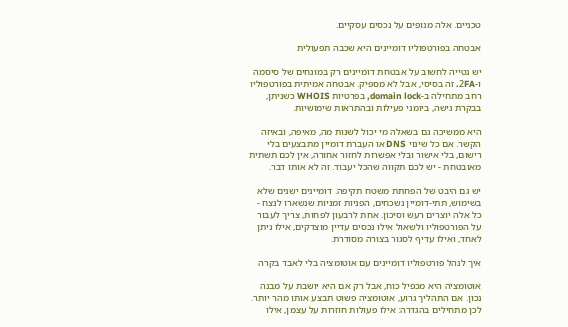טכניים. אלה מנופים על נכסים עסקיים.

אבטחה בפורטפוליו דומיינים היא שכבה תפעולית

יש נטייה לחשוב על אבטחת דומיינים רק במונחים של סיסמה ו-2FA. זה בסיסי, אבל לא מספיק. אבטחה אמיתית בפורטפוליו רחב מתחילה ב-domain lock, בפרטיות WHOIS כשניתן, בבקרת גישה, ביומני פעילות ובהתראות שימושיות.

היא ממשיכה גם בשאלה מי יכול לשנות מה, מאיפה, ובאיזה הקשר. אם כל שינוי DNS או העברת דומיין מתבצעים בלי רישום, בלי אישור ובלי אפשרות לחזור אחורה, אין לכם תשתית מאובטחת - יש לכם תקווה שהכל יעבוד. זה לא אותו דבר.

יש גם היבט של הפחתת משטח תקיפה. דומיינים ישנים שלא בשימוש, תתי-דומיין נשכחים, הפניות זמניות שנשארו לנצח - כל אלה יוצרים רעש וסיכון. אחת לרבעון לפחות, צריך לעבור על הפורטפוליו ולשאול אילו נכסים עדיין מוצדקים, אילו ניתן לאחד, ואילו עדיף לסגור בצורה מסודרת.

איך לנהל פורטפוליו דומיינים עם אוטומציה בלי לאבד בקרה

אוטומציה היא מכפיל כוח, אבל רק אם היא יושבת על מבנה נכון. אם התהליך גרוע, אוטומציה פשוט תבצע אותו מהר יותר. לכן מתחילים בהגדרה: אילו פעולות חוזרות על עצמן, אילו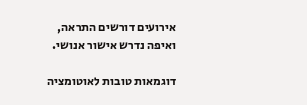אירועים דורשים התראה, ואיפה נדרש אישור אנושי.

דוגמאות טובות לאוטומציה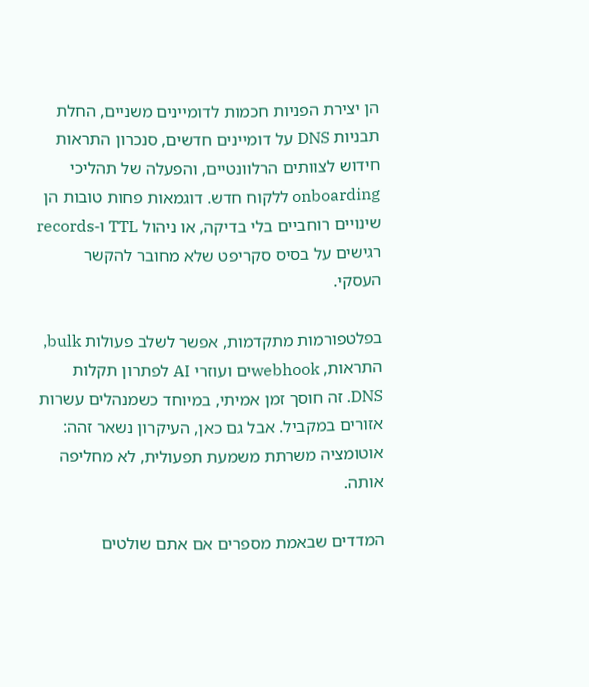הן יצירת הפניות חכמות לדומיינים משניים, החלת תבניות DNS על דומיינים חדשים, סנכרון התראות חידוש לצוותים הרלוונטיים, והפעלה של תהליכי onboarding ללקוח חדש. דוגמאות פחות טובות הן שינויים רוחביים בלי בדיקה, או ניהול TTL ו-records רגישים על בסיס סקריפט שלא מחובר להקשר העסקי.

בפלטפורמות מתקדמות, אפשר לשלב פעולות bulk, התראות, webhookים ועוזרי AI לפתרון תקלות DNS. זה חוסך זמן אמיתי, במיוחד כשמנהלים עשרות אזורים במקביל. אבל גם כאן, העיקרון נשאר זהה: אוטומציה משרתת משמעת תפעולית, לא מחליפה אותה.

המדדים שבאמת מספרים אם אתם שולטים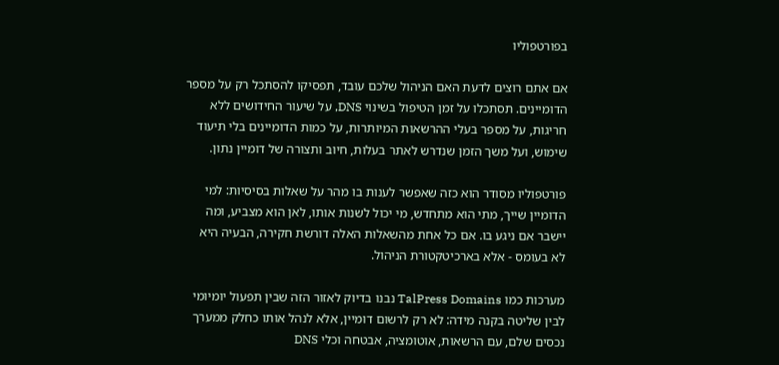בפורטפוליו

אם אתם רוצים לדעת האם הניהול שלכם עובד, תפסיקו להסתכל רק על מספר הדומיינים. תסתכלו על זמן הטיפול בשינוי DNS, על שיעור החידושים ללא חריגות, על מספר בעלי ההרשאות המיותרות, על כמות הדומיינים בלי תיעוד שימוש, ועל משך הזמן שנדרש לאתר בעלות, חיוב ותצורה של דומיין נתון.

פורטפוליו מסודר הוא כזה שאפשר לענות בו מהר על שאלות בסיסיות: למי הדומיין שייך, מתי הוא מתחדש, מי יכול לשנות אותו, לאן הוא מצביע, ומה יישבר אם ניגע בו. אם כל אחת מהשאלות האלה דורשת חקירה, הבעיה היא לא בעומס - אלא בארכיטקטורת הניהול.

מערכות כמו TalPress Domains נבנו בדיוק לאזור הזה שבין תפעול יומיומי לבין שליטה בקנה מידה: לא רק לרשום דומיין, אלא לנהל אותו כחלק ממערך נכסים שלם, עם הרשאות, אוטומציה, אבטחה וכלי DNS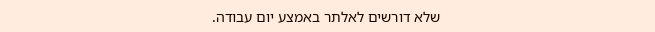שלא דורשים לאלתר באמצע יום עבודה.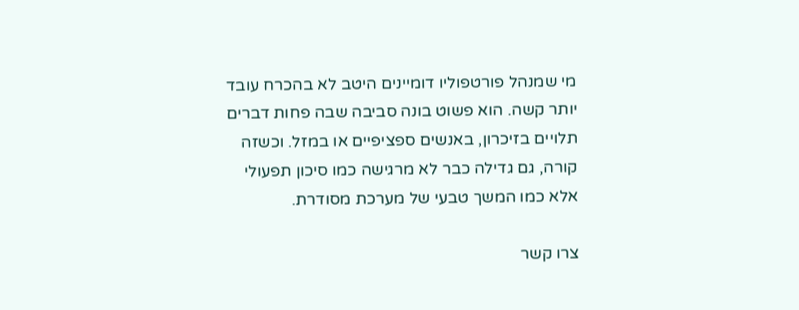מי שמנהל פורטפוליו דומיינים היטב לא בהכרח עובד יותר קשה. הוא פשוט בונה סביבה שבה פחות דברים תלויים בזיכרון, באנשים ספציפיים או במזל. וכשזה קורה, גם גדילה כבר לא מרגישה כמו סיכון תפעולי אלא כמו המשך טבעי של מערכת מסודרת.

צרו קשר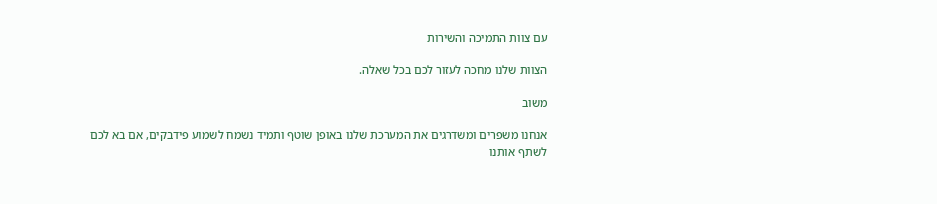עם צוות התמיכה והשירות

הצוות שלנו מחכה לעזור לכם בכל שאלה.

משוב

אנחנו משפרים ומשדרגים את המערכת שלנו באופן שוטף ותמיד נשמח לשמוע פידבקים, אם בא לכם לשתף אותנו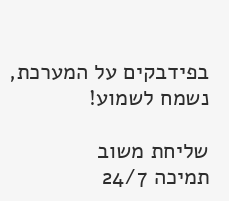בפידבקים על המערכת, נשמח לשמוע!

שליחת משוב
תמיכה 24/7